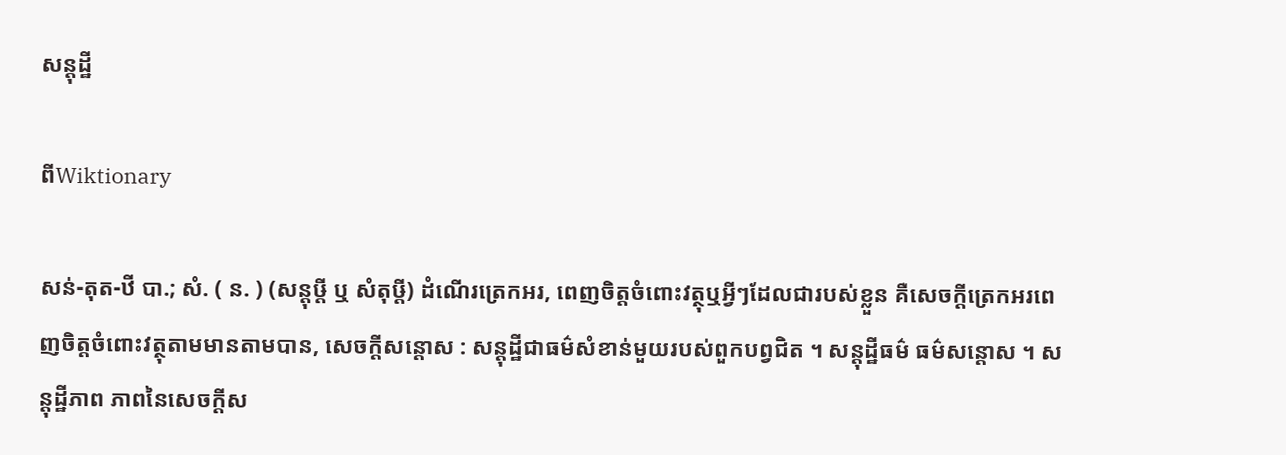សន្តុដ្ឋី

ពីWiktionary

សន់-តុត-ឋី បា.; សំ. ( ន. ) (សន្តុឞ្តី ឬ សំតុឞ្តី) ដំណើរត្រេកអរ, ពេញចិត្តចំពោះវត្ថុឬអ្វីៗដែលជារបស់ខ្លួន គឺសេចក្ដីត្រេកអរពេញចិត្តចំពោះវត្ថុតាមមានតាមបាន, សេចក្ដីសន្តោស : សន្តុដ្ឋីជាធម៌សំខាន់មួយរបស់ពួកបព្វជិត ។ សន្តុដ្ឋីធម៌ ធម៌សន្តោស ។ សន្តុដ្ឋីភាព ភាពនៃសេចក្ដីស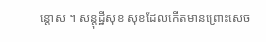ន្តោស ។ សន្តុដ្ឋីសុខ សុខដែលកើតមានព្រោះសេច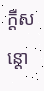ក្ដីសន្តោ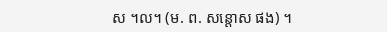ស ។ល។ (ម. ព. សន្តោស ផង) ។